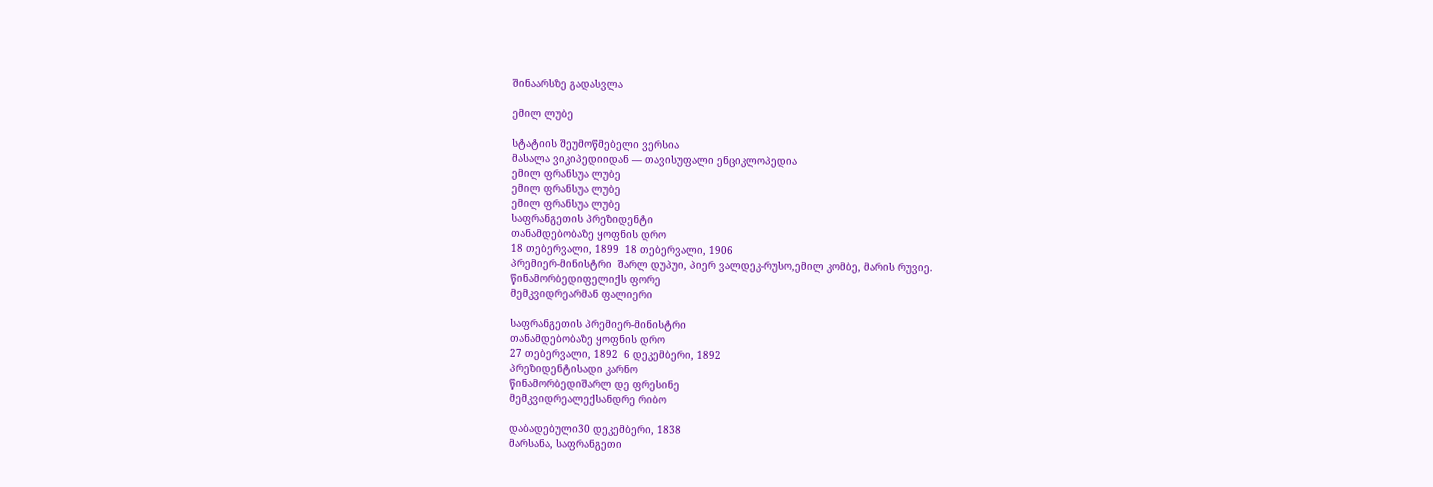შინაარსზე გადასვლა

ემილ ლუბე

სტატიის შეუმოწმებელი ვერსია
მასალა ვიკიპედიიდან — თავისუფალი ენციკლოპედია
ემილ ფრანსუა ლუბე
ემილ ფრანსუა ლუბე
ემილ ფრანსუა ლუბე
საფრანგეთის პრეზიდენტი
თანამდებობაზე ყოფნის დრო
18 თებერვალი, 1899  18 თებერვალი, 1906
პრემიერ-მინისტრი  შარლ დუპუი, პიერ ვალდეკ-რუსო,ემილ კომბე, მარის რუვიე.
წინამორბედიფელიქს ფორე
მემკვიდრეარმან ფალიერი

საფრანგეთის პრემიერ-მინისტრი
თანამდებობაზე ყოფნის დრო
27 თებერვალი, 1892  6 დეკემბერი, 1892
პრეზიდენტისადი კარნო
წინამორბედიშარლ დე ფრესინე
მემკვიდრეალექსანდრე რიბო

დაბადებული30 დეკემბერი, 1838
მარსანა, საფრანგეთი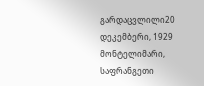გარდაცვლილი20 დეკემბერი, 1929
მონტელიმარი, საფრანგეთი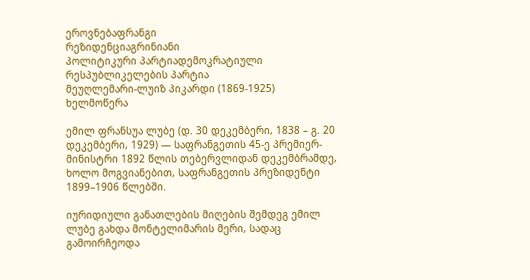ეროვნებაფრანგი
რეზიდენციაგრინიანი
პოლიტიკური პარტიადემოკრატიული რესპუბლიკელების პარტია
მეუღლემარი-ლუიზ პიკარდი (1869-1925)
ხელმოწერა

ემილ ფრანსუა ლუბე (დ. 30 დეკემბერი, 1838 – გ. 20 დეკემბერი, 1929) — საფრანგეთის 45-ე პრემიერ-მინისტრი 1892 წლის თებერვლიდან დეკემბრამდე, ხოლო მოგვიანებით, საფრანგეთის პრეზიდენტი 1899–1906 წლებში.

იურიდიული განათლების მიღების შემდეგ ემილ ლუბე გახდა მონტელიმარის მერი, სადაც გამოირჩეოდა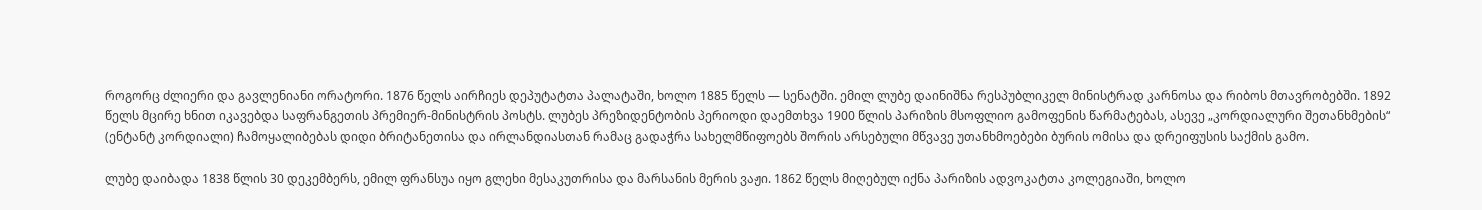როგორც ძლიერი და გავლენიანი ორატორი. 1876 წელს აირჩიეს დეპუტატთა პალატაში, ხოლო 1885 წელს — სენატში. ემილ ლუბე დაინიშნა რესპუბლიკელ მინისტრად კარნოსა და რიბოს მთავრობებში. 1892 წელს მცირე ხნით იკავებდა საფრანგეთის პრემიერ-მინისტრის პოსტს. ლუბეს პრეზიდენტობის პერიოდი დაემთხვა 1900 წლის პარიზის მსოფლიო გამოფენის წარმატებას, ასევე „კორდიალური შეთანხმების“ (ენტანტ კორდიალი) ჩამოყალიბებას დიდი ბრიტანეთისა და ირლანდიასთან რამაც გადაჭრა სახელმწიფოებს შორის არსებული მწვავე უთანხმოებები ბურის ომისა და დრეიფუსის საქმის გამო.

ლუბე დაიბადა 1838 წლის 30 დეკემბერს, ემილ ფრანსუა იყო გლეხი მესაკუთრისა და მარსანის მერის ვაჟი. 1862 წელს მიღებულ იქნა პარიზის ადვოკატთა კოლეგიაში, ხოლო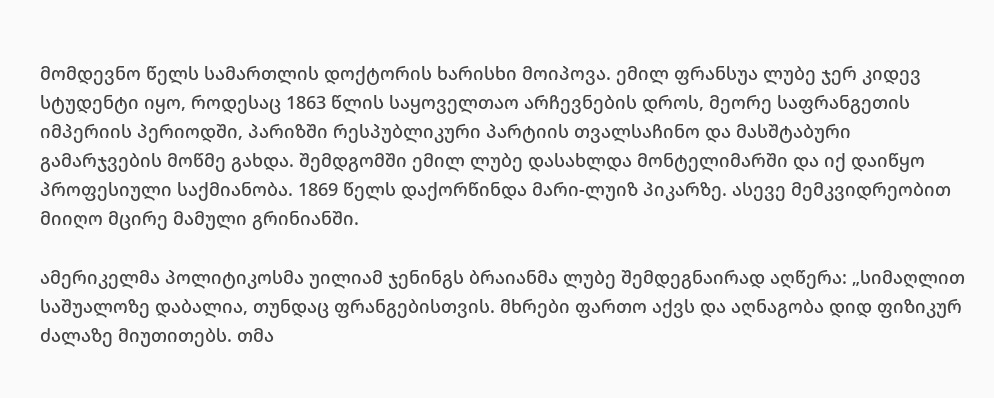მომდევნო წელს სამართლის დოქტორის ხარისხი მოიპოვა. ემილ ფრანსუა ლუბე ჯერ კიდევ სტუდენტი იყო, როდესაც 1863 წლის საყოველთაო არჩევნების დროს, მეორე საფრანგეთის იმპერიის პერიოდში, პარიზში რესპუბლიკური პარტიის თვალსაჩინო და მასშტაბური გამარჯვების მოწმე გახდა. შემდგომში ემილ ლუბე დასახლდა მონტელიმარში და იქ დაიწყო პროფესიული საქმიანობა. 1869 წელს დაქორწინდა მარი-ლუიზ პიკარზე. ასევე მემკვიდრეობით მიიღო მცირე მამული გრინიანში.

ამერიკელმა პოლიტიკოსმა უილიამ ჯენინგს ბრაიანმა ლუბე შემდეგნაირად აღწერა: „სიმაღლით საშუალოზე დაბალია, თუნდაც ფრანგებისთვის. მხრები ფართო აქვს და აღნაგობა დიდ ფიზიკურ ძალაზე მიუთითებს. თმა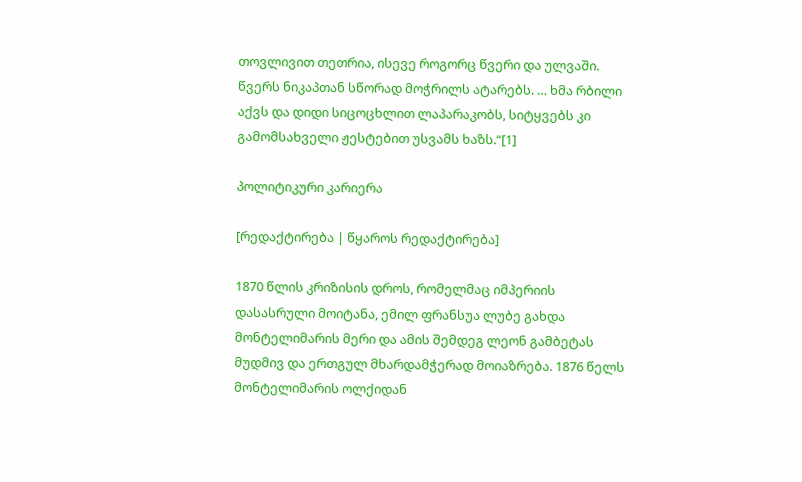თოვლივით თეთრია, ისევე როგორც წვერი და ულვაში. წვერს ნიკაპთან სწორად მოჭრილს ატარებს. … ხმა რბილი აქვს და დიდი სიცოცხლით ლაპარაკობს, სიტყვებს კი გამომსახველი ჟესტებით უსვამს ხაზს.“[1]

პოლიტიკური კარიერა

[რედაქტირება | წყაროს რედაქტირება]

1870 წლის კრიზისის დროს, რომელმაც იმპერიის დასასრული მოიტანა, ემილ ფრანსუა ლუბე გახდა მონტელიმარის მერი და ამის შემდეგ ლეონ გამბეტას მუდმივ და ერთგულ მხარდამჭერად მოიაზრება. 1876 წელს მონტელიმარის ოლქიდან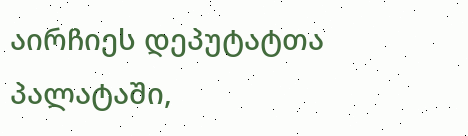აირჩიეს დეპუტატთა პალატაში,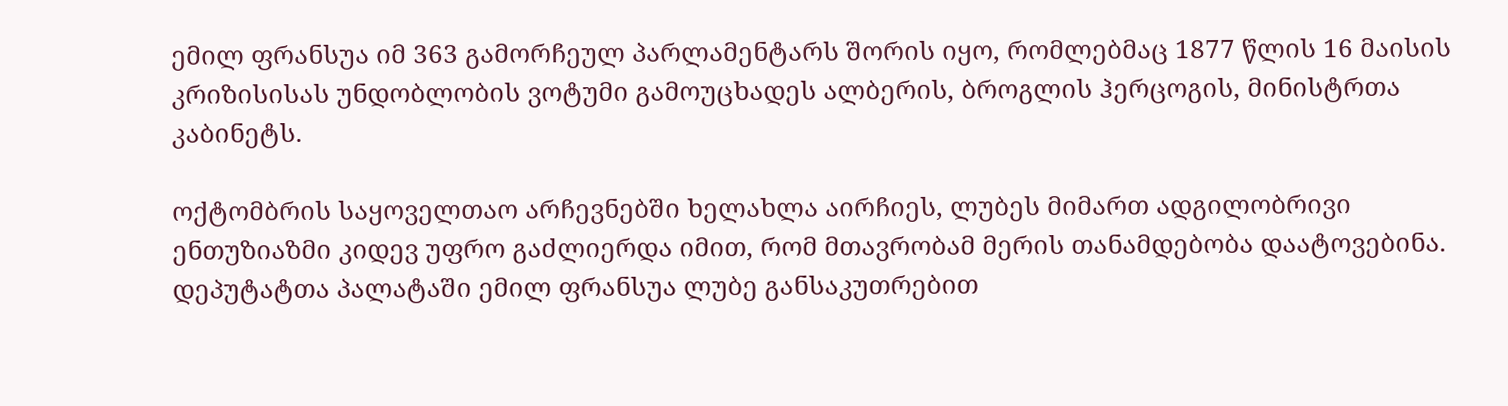ემილ ფრანსუა იმ 363 გამორჩეულ პარლამენტარს შორის იყო, რომლებმაც 1877 წლის 16 მაისის კრიზისისას უნდობლობის ვოტუმი გამოუცხადეს ალბერის, ბროგლის ჰერცოგის, მინისტრთა კაბინეტს.

ოქტომბრის საყოველთაო არჩევნებში ხელახლა აირჩიეს, ლუბეს მიმართ ადგილობრივი ენთუზიაზმი კიდევ უფრო გაძლიერდა იმით, რომ მთავრობამ მერის თანამდებობა დაატოვებინა. დეპუტატთა პალატაში ემილ ფრანსუა ლუბე განსაკუთრებით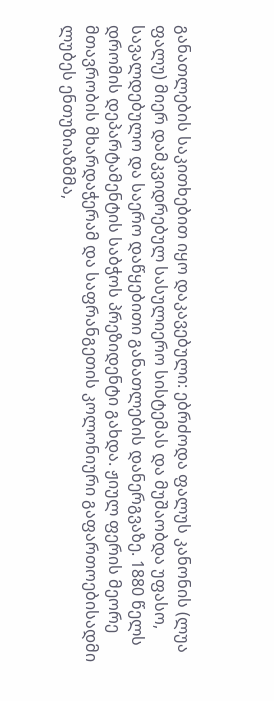განათლების საკითხებით იყო დაკავებული: ებრძოდა ფალუს კანონის (ლუა ფალუ) მიერ დამკვიდრებულ სასულიერო სისტემას და მუშაობდა უფასო, სავალდებულო და საერო დაწყებითი განათლების დანერგვაზე. 1880 წელს დრომის დეპარტამენტის საბჭოს პრეზიდენტი გახდა. ჟიულ ფერის მეორე მთავრობის მხარდაჭერამ და საფრანგეთის კოლონიური გაფართოებისადმი ლუბეს ენთუზიაზმმა,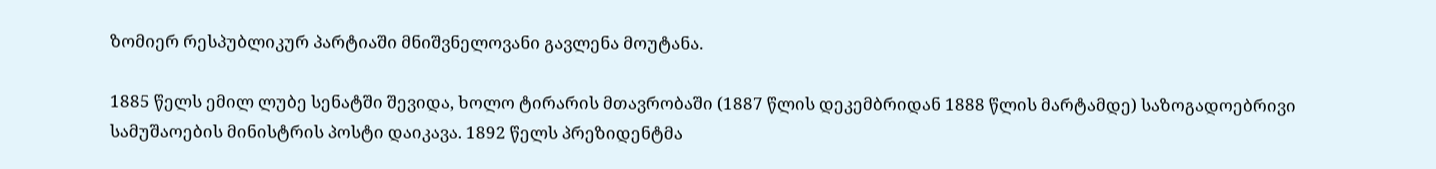ზომიერ რესპუბლიკურ პარტიაში მნიშვნელოვანი გავლენა მოუტანა.

1885 წელს ემილ ლუბე სენატში შევიდა, ხოლო ტირარის მთავრობაში (1887 წლის დეკემბრიდან 1888 წლის მარტამდე) საზოგადოებრივი სამუშაოების მინისტრის პოსტი დაიკავა. 1892 წელს პრეზიდენტმა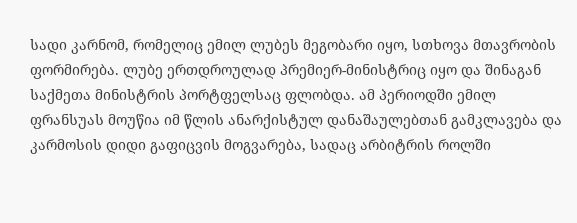სადი კარნომ, რომელიც ემილ ლუბეს მეგობარი იყო, სთხოვა მთავრობის ფორმირება. ლუბე ერთდროულად პრემიერ-მინისტრიც იყო და შინაგან საქმეთა მინისტრის პორტფელსაც ფლობდა. ამ პერიოდში ემილ ფრანსუას მოუწია იმ წლის ანარქისტულ დანაშაულებთან გამკლავება და კარმოსის დიდი გაფიცვის მოგვარება, სადაც არბიტრის როლში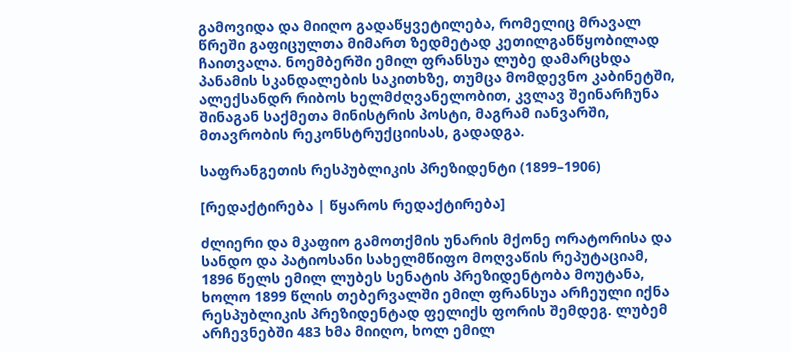გამოვიდა და მიიღო გადაწყვეტილება, რომელიც მრავალ წრეში გაფიცულთა მიმართ ზედმეტად კეთილგანწყობილად ჩაითვალა. ნოემბერში ემილ ფრანსუა ლუბე დამარცხდა პანამის სკანდალების საკითხზე, თუმცა მომდევნო კაბინეტში, ალექსანდრ რიბოს ხელმძღვანელობით, კვლავ შეინარჩუნა შინაგან საქმეთა მინისტრის პოსტი, მაგრამ იანვარში, მთავრობის რეკონსტრუქციისას, გადადგა.

საფრანგეთის რესპუბლიკის პრეზიდენტი (1899–1906)

[რედაქტირება | წყაროს რედაქტირება]

ძლიერი და მკაფიო გამოთქმის უნარის მქონე ორატორისა და სანდო და პატიოსანი სახელმწიფო მოღვაწის რეპუტაციამ, 1896 წელს ემილ ლუბეს სენატის პრეზიდენტობა მოუტანა, ხოლო 1899 წლის თებერვალში ემილ ფრანსუა არჩეული იქნა რესპუბლიკის პრეზიდენტად ფელიქს ფორის შემდეგ. ლუბემ არჩევნებში 483 ხმა მიიღო, ხოლ ემილ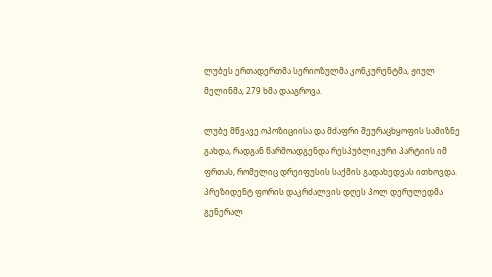ლუბეს ერთადერთმა სერიოზულმა კონკურენტმა, ჟიულ მელინმა, 279 ხმა დააგროვა.

ლუბე მწვავე ოპოზიციისა და მძაფრი შეურაცხყოფის სამიზნე გახდა, რადგან წარმოადგენდა რესპუბლიკური პარტიის იმ ფრთას, რომელიც დრეიფუსის საქმის გადახედვას ითხოვდა. პრეზიდენტ ფორის დაკრძალვის დღეს პოლ დერულედმა გენერალ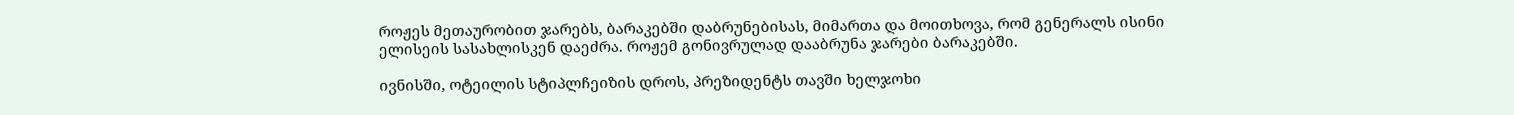როჟეს მეთაურობით ჯარებს, ბარაკებში დაბრუნებისას, მიმართა და მოითხოვა, რომ გენერალს ისინი ელისეის სასახლისკენ დაეძრა. როჟემ გონივრულად დააბრუნა ჯარები ბარაკებში.

ივნისში, ოტეილის სტიპლჩეიზის დროს, პრეზიდენტს თავში ხელჯოხი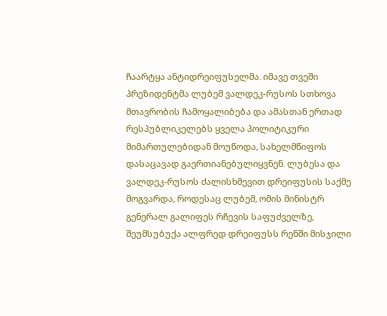ჩაარტყა ანტიდრეიფუსელმა. იმავე თვეში პრეზიდენტმა ლუბემ ვალდეკ-რუსოს სთხოვა მთავრობის ჩამოყალიბება და ამასთან ერთად რესპუბლიკელებს ყველა პოლიტიკური მიმართულებიდან მოუწოდა, სახელმწიფოს დასაცავად გაერთიანებულიყვნენ. ლუბესა და ვალდეკ-რუსოს ძალისხმევით დრეიფუსის საქმე მოგვარდა, როდესაც ლუბემ, ომის მინისტრ გენერალ გალიფეს რჩევის საფუძველზე, შეუმსუბუქა ალფრედ დრეიფუსს რენში მისჯილი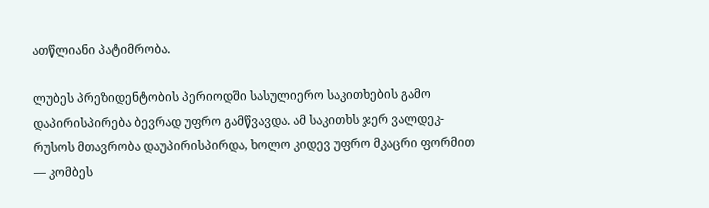ათწლიანი პატიმრობა.

ლუბეს პრეზიდენტობის პერიოდში სასულიერო საკითხების გამო დაპირისპირება ბევრად უფრო გამწვავდა. ამ საკითხს ჯერ ვალდეკ-რუსოს მთავრობა დაუპირისპირდა, ხოლო კიდევ უფრო მკაცრი ფორმით — კომბეს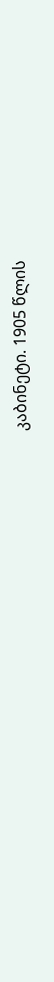კაბინეტი. 1905 წლის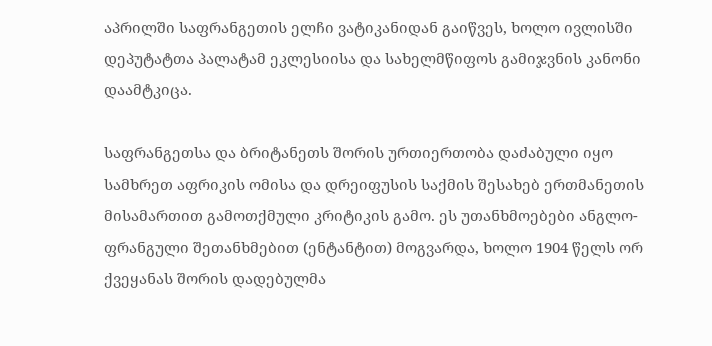აპრილში საფრანგეთის ელჩი ვატიკანიდან გაიწვეს, ხოლო ივლისში დეპუტატთა პალატამ ეკლესიისა და სახელმწიფოს გამიჯვნის კანონი დაამტკიცა.

საფრანგეთსა და ბრიტანეთს შორის ურთიერთობა დაძაბული იყო სამხრეთ აფრიკის ომისა და დრეიფუსის საქმის შესახებ ერთმანეთის მისამართით გამოთქმული კრიტიკის გამო. ეს უთანხმოებები ანგლო-ფრანგული შეთანხმებით (ენტანტით) მოგვარდა, ხოლო 1904 წელს ორ ქვეყანას შორის დადებულმა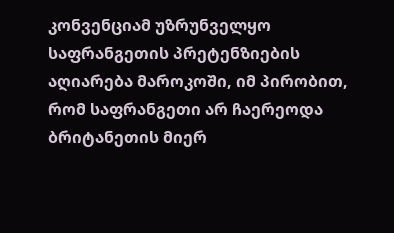კონვენციამ უზრუნველყო საფრანგეთის პრეტენზიების აღიარება მაროკოში, იმ პირობით, რომ საფრანგეთი არ ჩაერეოდა ბრიტანეთის მიერ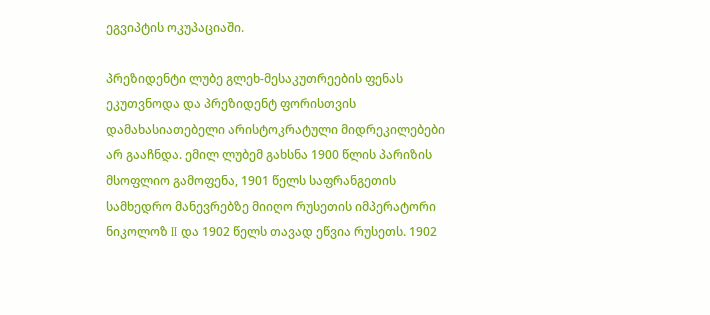ეგვიპტის ოკუპაციაში.

პრეზიდენტი ლუბე გლეხ-მესაკუთრეების ფენას ეკუთვნოდა და პრეზიდენტ ფორისთვის დამახასიათებელი არისტოკრატული მიდრეკილებები არ გააჩნდა. ემილ ლუბემ გახსნა 1900 წლის პარიზის მსოფლიო გამოფენა, 1901 წელს საფრანგეთის სამხედრო მანევრებზე მიიღო რუსეთის იმპერატორი ნიკოლოზ II და 1902 წელს თავად ეწვია რუსეთს. 1902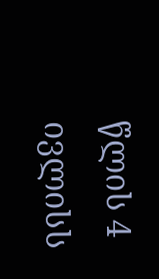წლის 4 ივლისს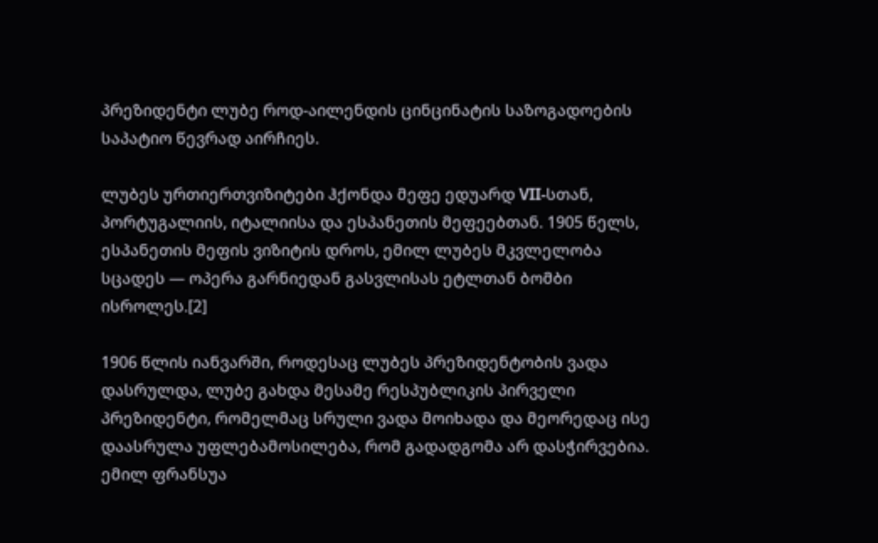პრეზიდენტი ლუბე როდ-აილენდის ცინცინატის საზოგადოების საპატიო წევრად აირჩიეს.

ლუბეს ურთიერთვიზიტები ჰქონდა მეფე ედუარდ VII-სთან, პორტუგალიის, იტალიისა და ესპანეთის მეფეებთან. 1905 წელს, ესპანეთის მეფის ვიზიტის დროს, ემილ ლუბეს მკვლელობა სცადეს — ოპერა გარნიედან გასვლისას ეტლთან ბომბი ისროლეს.[2]

1906 წლის იანვარში, როდესაც ლუბეს პრეზიდენტობის ვადა დასრულდა, ლუბე გახდა მესამე რესპუბლიკის პირველი პრეზიდენტი, რომელმაც სრული ვადა მოიხადა და მეორედაც ისე დაასრულა უფლებამოსილება, რომ გადადგომა არ დასჭირვებია. ემილ ფრანსუა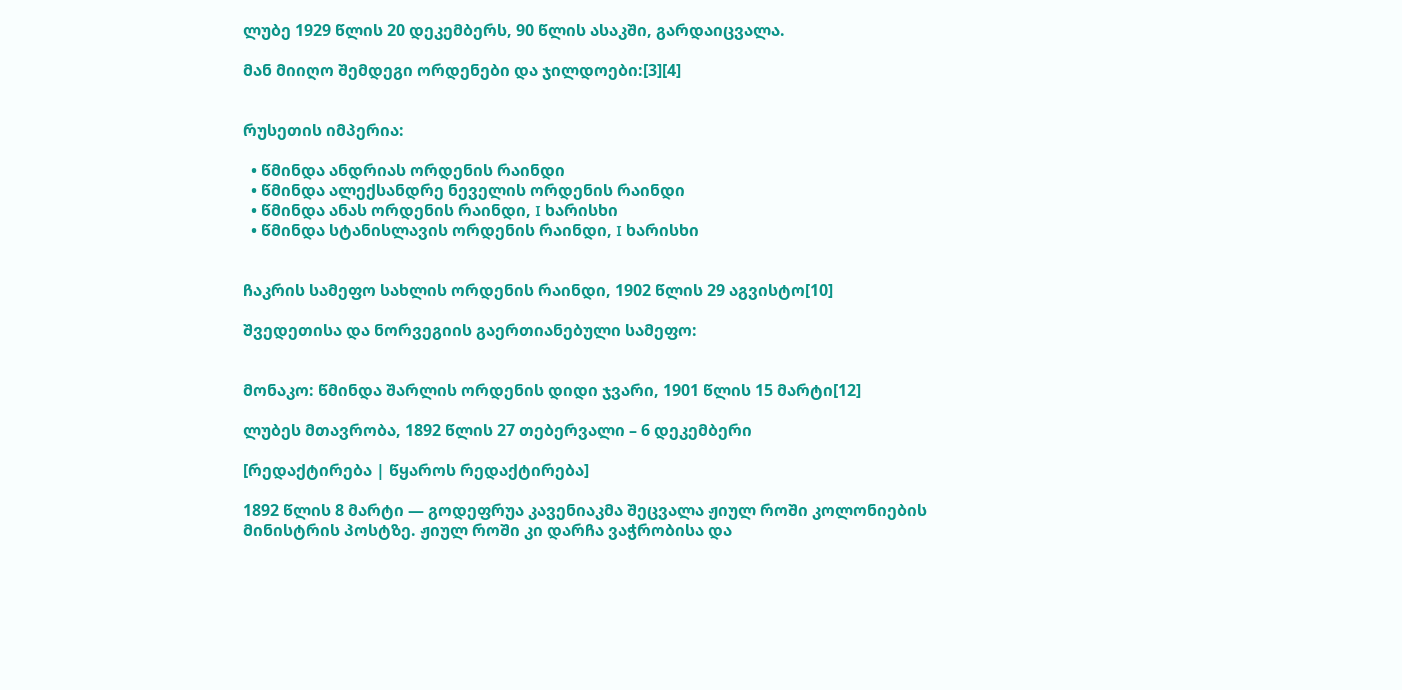ლუბე 1929 წლის 20 დეკემბერს, 90 წლის ასაკში, გარდაიცვალა.

მან მიიღო შემდეგი ორდენები და ჯილდოები:[3][4]


რუსეთის იმპერია:

  • წმინდა ანდრიას ორდენის რაინდი
  • წმინდა ალექსანდრე ნეველის ორდენის რაინდი
  • წმინდა ანას ორდენის რაინდი, I ხარისხი
  • წმინდა სტანისლავის ორდენის რაინდი, I ხარისხი


ჩაკრის სამეფო სახლის ორდენის რაინდი, 1902 წლის 29 აგვისტო[10]

შვედეთისა და ნორვეგიის გაერთიანებული სამეფო:


მონაკო: წმინდა შარლის ორდენის დიდი ჯვარი, 1901 წლის 15 მარტი[12]

ლუბეს მთავრობა, 1892 წლის 27 თებერვალი – 6 დეკემბერი

[რედაქტირება | წყაროს რედაქტირება]

1892 წლის 8 მარტი — გოდეფრუა კავენიაკმა შეცვალა ჟიულ როში კოლონიების მინისტრის პოსტზე. ჟიულ როში კი დარჩა ვაჭრობისა და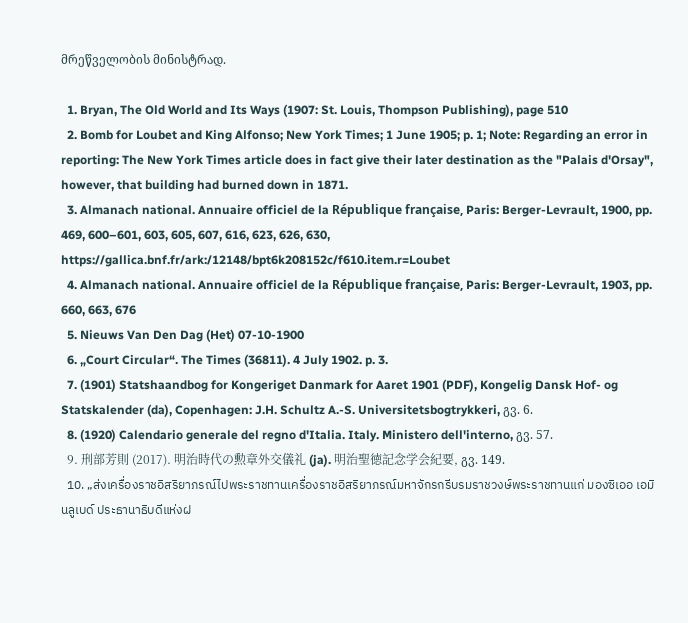მრეწველობის მინისტრად.

  1. Bryan, The Old World and Its Ways (1907: St. Louis, Thompson Publishing), page 510
  2. Bomb for Loubet and King Alfonso; New York Times; 1 June 1905; p. 1; Note: Regarding an error in reporting: The New York Times article does in fact give their later destination as the "Palais d'Orsay", however, that building had burned down in 1871.
  3. Almanach national. Annuaire officiel de la République française, Paris: Berger-Levrault, 1900, pp. 469, 600–601, 603, 605, 607, 616, 623, 626, 630, https://gallica.bnf.fr/ark:/12148/bpt6k208152c/f610.item.r=Loubet
  4. Almanach national. Annuaire officiel de la République française, Paris: Berger-Levrault, 1903, pp. 660, 663, 676
  5. Nieuws Van Den Dag (Het) 07-10-1900
  6. „Court Circular“. The Times (36811). 4 July 1902. p. 3.
  7. (1901) Statshaandbog for Kongeriget Danmark for Aaret 1901 (PDF), Kongelig Dansk Hof- og Statskalender (da), Copenhagen: J.H. Schultz A.-S. Universitetsbogtrykkeri, გვ. 6.
  8. (1920) Calendario generale del regno d'Italia. Italy. Ministero dell'interno, გვ. 57.
  9. 刑部芳則 (2017). 明治時代の勲章外交儀礼 (ja). 明治聖徳記念学会紀要, გვ. 149.
  10. „ส่งเครื่องราชอิสริยาภรณ์ไปพระราชทานเครื่องราชอิสริยาภรณ์มหาจักรกรีบรมราชวงษ์พระราชทานแก่ มองซิเออ เอมินลูเบด์ ประธานาธิบดีแห่งฝ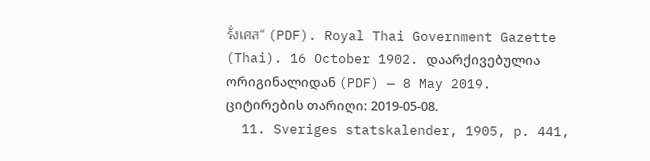รั่งเศส“ (PDF). Royal Thai Government Gazette (Thai). 16 October 1902. დაარქივებულია ორიგინალიდან (PDF) — 8 May 2019. ციტირების თარიღი: 2019-05-08.
  11. Sveriges statskalender, 1905, p. 441,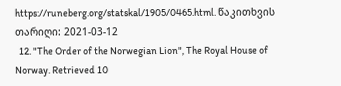https://runeberg.org/statskal/1905/0465.html. წაკითხვის თარიღი: 2021-03-12
  12. "The Order of the Norwegian Lion", The Royal House of Norway. Retrieved 10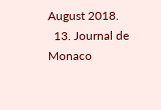August 2018.
  13. Journal de Monaco